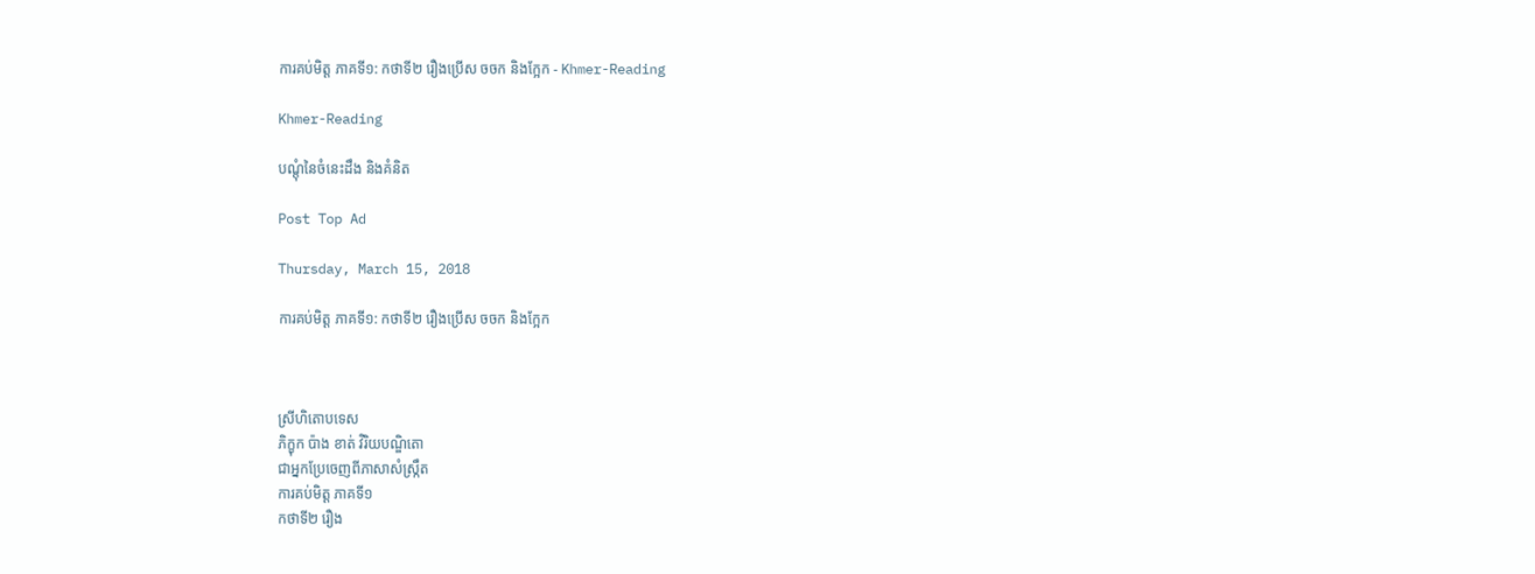ការគប់មិត្ដ ភាគទី១: កថាទី២ រឿងប្រើស ចចក និងក្អែក - Khmer-Reading

Khmer-Reading

បណ្ដុំនៃចំនេះដឹង និងគំនិត

Post Top Ad

Thursday, March 15, 2018

ការគប់មិត្ដ ភាគទី១: កថាទី២ រឿងប្រើស ចចក និងក្អែក



ស្រីហិតោបទេស
ភិក្ខុក ប៉ាង ខាត់ វិរិយបណ្ឌិតោ
ជាអ្នកប្រែចេញពីភាសាសំស្ក្រឹត
ការគប់មិត្ដ ភាគទី១
កថាទី២ រឿង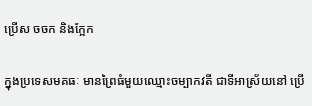ប្រើស ចចក និងក្អែក

ក្នុងប្រទេសមគធៈ មានព្រៃធំមួយឈ្មោះចម្បាកវតី ជាទីអាស្រ័យនៅ ប្រើ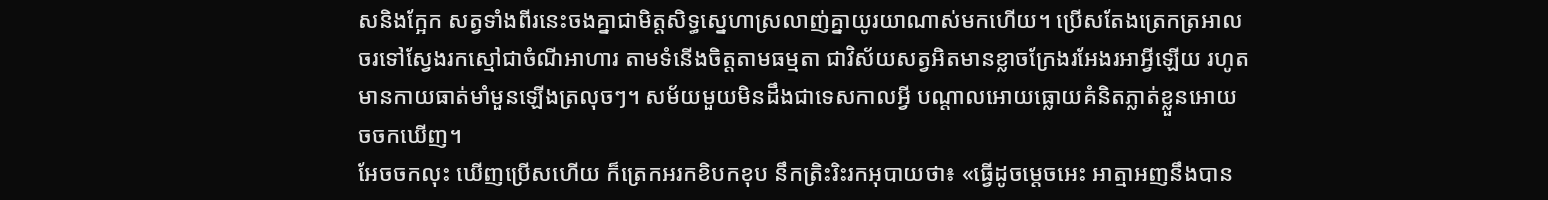សនិងក្អែក សត្វទាំងពីរនេះចងគ្នាជាមិត្ដសិទ្ធស្នេហាស្រលាញ់គ្នាយូរយាណាស់មកហើយ។ ប្រើសតែងត្រេកត្រអាលចរទៅស្វែងរកស្មៅជាចំណីអាហារ តាមទំនើងចិត្ដតាមធម្មតា ជាវិស័យសត្វអិតមានខ្លាចក្រែងរអែងរអាអ្វីឡើយ រហូតមានកាយធាត់មាំមួនឡើងត្រលុចៗ។ សម័យមួយមិនដឹងជាទេសកាលអ្វី បណ្ដាលអោយធ្លោយគំនិតភ្លាត់ខ្លួនអោយចចកឃើញ។
អែចចកលុះ ឃើញប្រើសហើយ ក៏ត្រេកអរកខិបកខុប នឹកត្រិះរិះរកអុបាយថា៖ «ធ្វើដូចម្ដេចអេះ អាត្មាអញនឹងបាន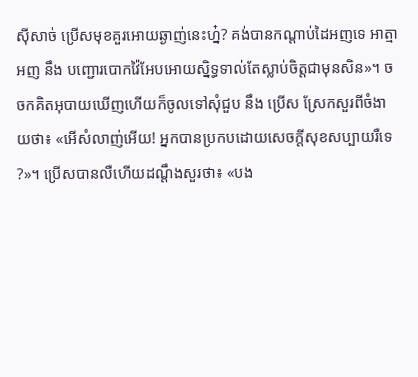ស៊ីសាច់ ប្រើសមុខគួរអោយឆ្ងាញ់នេះហ្ន៎? គង់បានកណ្ដាប់ដៃអញទេ អាត្មាអញ នឹង បញ្ជោរបោកវ៉ៃអែបអោយស្និទ្ធទាល់តែស្លាប់ចិត្ដជាមុនសិន»។ ចចកគិតអុបាយឃើញហើយក៏ចូលទៅសុំជួប នឹង ប្រើស ស្រែកសួរពីចំងាយថា៖ «អើសំលាញ់អើយ! អ្នកបានប្រកបដោយសេចក្ដីសុខសប្បាយរឺទេ?»។ ប្រើសបានលឺហើយដណ្ដឹងសួរថា៖ «បង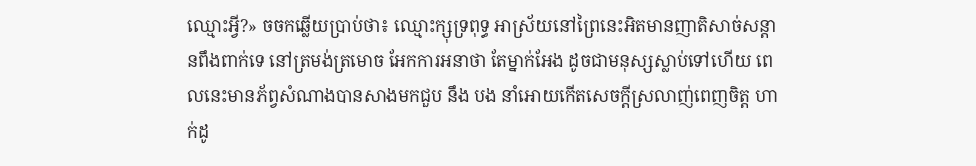ឈ្មោះអ្វី?» ចចកឆ្លើយប្រាប់ថា៖ ឈ្មោះក្សុទ្រពុទ្ធ អាស្រ័យនៅព្រៃនេះអិតមានញាតិសាច់សន្ដានពឹងពាក់ទេ នៅត្រមង់ត្រមោច អែកការអនាថា តែម្នាក់អែង ដូចជាមនុស្សស្លាប់ទៅហើយ ពេលនេះមានភ័ព្វសំណាងបានសាងមកជួប នឹង បង នាំអោយកើតសេចក្ដីស្រលាញ់ពេញចិត្ដ ហាក់ដូ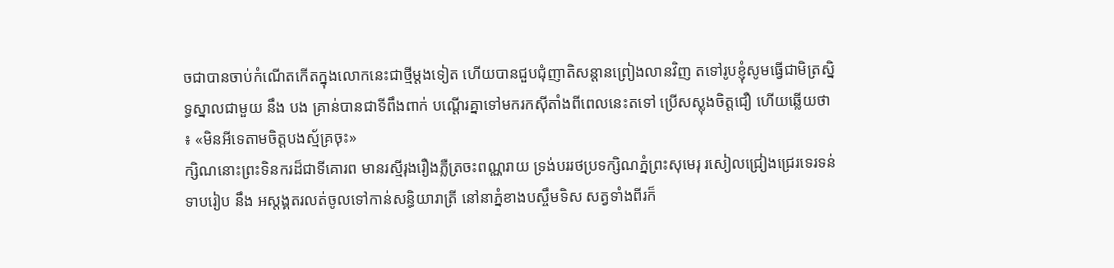ចជាបានចាប់កំណើតកើតក្នុងលោកនេះជាថ្មីម្ដងទៀត ហើយបានជួបជុំញាតិសន្ដានព្រៀងលានវិញ តទៅរូបខ្ញុំសូមធ្វើជាមិត្រស្និទ្ធស្នាលជាមួយ នឹង បង គ្រាន់បានជាទីពឹងពាក់ បណ្ដើរគ្នាទៅមករកស៊ីតាំងពីពេលនេះតទៅ ប្រើសស្លុងចិត្ដជឿ ហើយឆ្លើយថា៖ «មិនអីទេតាមចិត្ដបងស្ម័គ្រចុះ»
ក្សិណនោះព្រះទិនករដ៏ជាទីគោរព មានរស្មីរុងរឿងភ្លឺត្រចះពណ្ណរាយ ទ្រង់បររថប្រទក្សិណភ្នំព្រះសុមេរុ រសៀលជ្រៀងជ្រេរទេរទន់ទាបរៀប នឹង អស្ដង្គតរលត់ចូលទៅកាន់សន្ធិយារាត្រី នៅនាភ្នំខាងបស្ចឹមទិស សត្វទាំងពីរក៏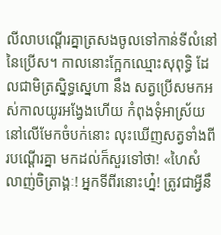លីលាបណ្ដើរគ្នាត្រសងចូលទៅកាន់ទីលំនៅនៃប្រើស។ កាលនោះក្អែកឈ្មោះសុពុទ្ធិ ដែលជាមិត្រស្និទ្ធស្នេហា នឹង សត្វប្រើសមកអស់កាលយូរអង្វែងហើយ កំពុងទុំអាស្រ័យនៅលើមែកចំបក់នោះ លុះឃើញសត្វទាំងពីរបណ្ដើរគ្នា មកដល់ក៏សួរទៅថា! «ហៃសំលាញ់ចិត្រាង្គៈ! អ្នកទីពីរនោះហ្ន៎! ត្រូវជាអ្វីនឹ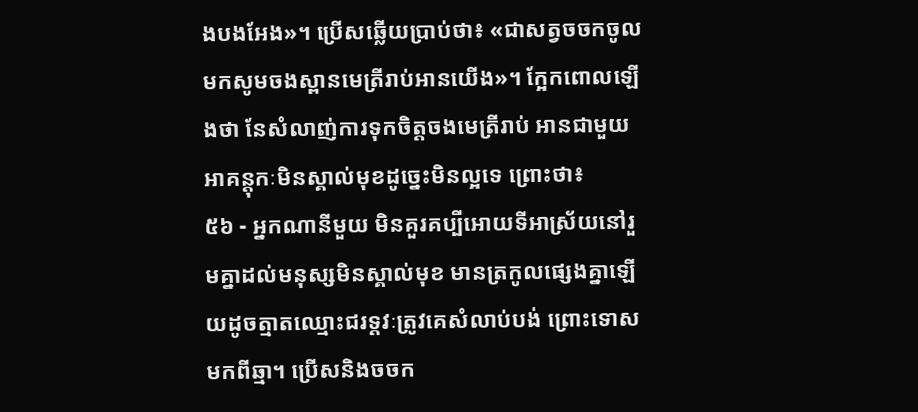ងបងអែង»។ ប្រើសឆ្លើយប្រាប់ថា៖ «ជាសត្វចចកចូលមកសូមចងស្ពានមេត្រីរាប់អានយើង»។ ក្អែកពោលឡើងថា នែសំលាញ់ការទុកចិត្ដចងមេត្រីរាប់ អានជាមួយអាគន្ដុកៈមិនស្គាល់មុខដូច្នេះមិនល្អទេ ព្រោះថា៖
៥៦ - អ្នកណានីមួយ មិនគួរគប្បីអោយទីអាស្រ័យនៅរួមគ្នាដល់មនុស្សមិនស្គាល់មុខ មានត្រកូលផ្សេងគ្នាឡើយដូចត្មាតឈ្មោះជរទ្ដវៈត្រូវគេសំលាប់បង់ ព្រោះទោសមកពីឆ្មា។ ប្រើសនិងចចក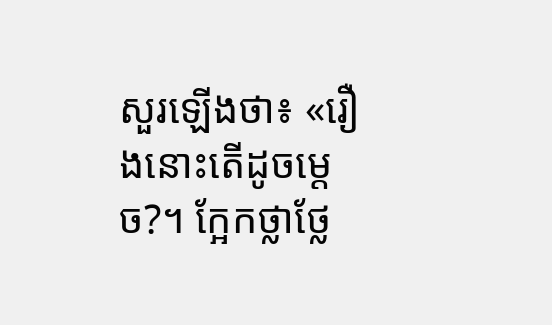សួរឡើងថា៖ «រឿងនោះតើដូចម្ដេច?។ ក្អែកថ្លាថ្លែ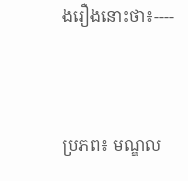ងរឿងនោះថា៖----



ប្រភព៖ មណ្ឌល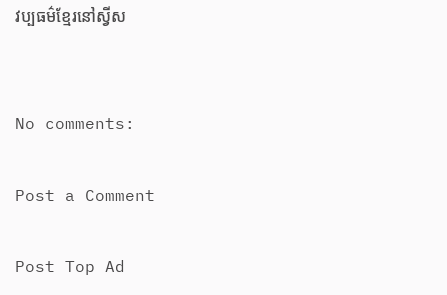វប្បធម៌ខ្មែរនៅស្វីស


No comments:

Post a Comment

Post Top Ad